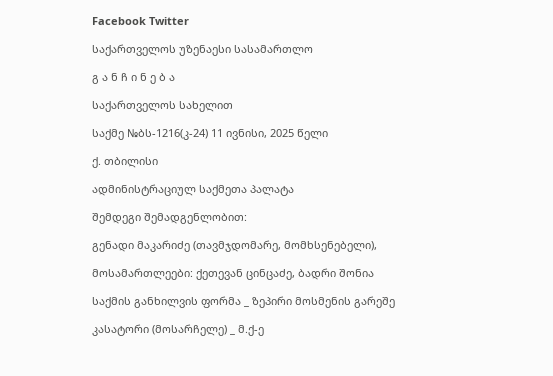Facebook Twitter

საქართველოს უზენაესი სასამართლო

გ ა ნ ჩ ი ნ ე ბ ა

საქართველოს სახელით

საქმე №ბს-1216(კ-24) 11 ივნისი, 2025 წელი

ქ. თბილისი

ადმინისტრაციულ საქმეთა პალატა

შემდეგი შემადგენლობით:

გენადი მაკარიძე (თავმჯდომარე, მომხსენებელი),

მოსამართლეები: ქეთევან ცინცაძე, ბადრი შონია

საქმის განხილვის ფორმა _ ზეპირი მოსმენის გარეშე

კასატორი (მოსარჩელე) _ მ.ქ-ე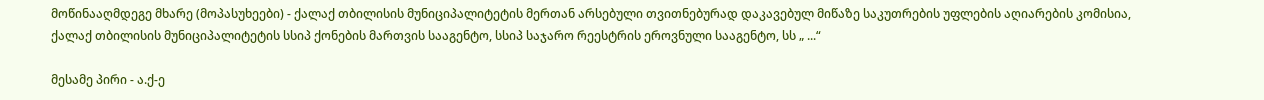მოწინააღმდეგე მხარე (მოპასუხეები) - ქალაქ თბილისის მუნიციპალიტეტის მერთან არსებული თვითნებურად დაკავებულ მიწაზე საკუთრების უფლების აღიარების კომისია, ქალაქ თბილისის მუნიციპალიტეტის სსიპ ქონების მართვის სააგენტო, სსიპ საჯარო რეესტრის ეროვნული სააგენტო, სს „ ...“

მესამე პირი - ა.ქ-ე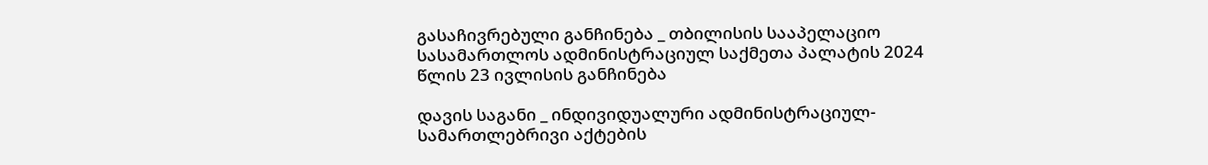გასაჩივრებული განჩინება _ თბილისის სააპელაციო სასამართლოს ადმინისტრაციულ საქმეთა პალატის 2024 წლის 23 ივლისის განჩინება

დავის საგანი _ ინდივიდუალური ადმინისტრაციულ-სამართლებრივი აქტების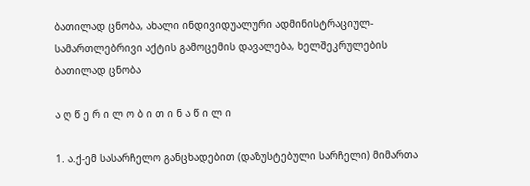ბათილად ცნობა, ახალი ინდივიდუალური ადმინისტრაციულ-სამართლებრივი აქტის გამოცემის დავალება, ხელშეკრულების ბათილად ცნობა

ა ღ წ ე რ ი ლ ო ბ ი თ ი ნ ა წ ი ლ ი

1. ა.ქ-ემ სასარჩელო განცხადებით (დაზუსტებული სარჩელი) მიმართა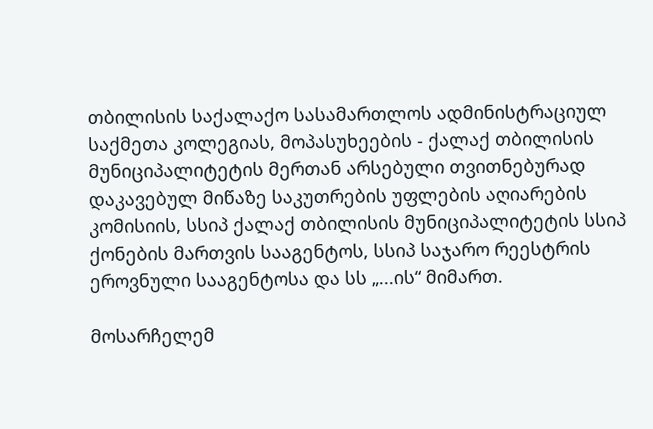თბილისის საქალაქო სასამართლოს ადმინისტრაციულ საქმეთა კოლეგიას, მოპასუხეების - ქალაქ თბილისის მუნიციპალიტეტის მერთან არსებული თვითნებურად დაკავებულ მიწაზე საკუთრების უფლების აღიარების კომისიის, სსიპ ქალაქ თბილისის მუნიციპალიტეტის სსიპ ქონების მართვის სააგენტოს, სსიპ საჯარო რეესტრის ეროვნული სააგენტოსა და სს „...ის“ მიმართ.

მოსარჩელემ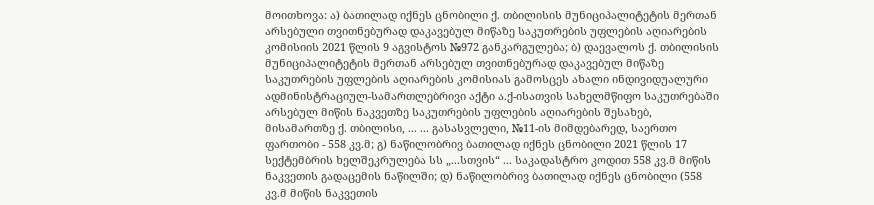მოითხოვა: ა) ბათილად იქნეს ცნობილი ქ. თბილისის მუნიციპალიტეტის მერთან არსებული თვითნებურად დაკავებულ მიწაზე საკუთრების უფლების აღიარების კომისიის 2021 წლის 9 აგვისტოს №972 განკარგულება; ბ) დაევალოს ქ. თბილისის მუნიციპალიტეტის მერთან არსებულ თვითნებურად დაკავებულ მიწაზე საკუთრების უფლების აღიარების კომისიას გამოსცეს ახალი ინდივიდუალური ადმინისტრაციულ-სამართლებრივი აქტი ა.ქ-ისათვის სახელმწიფო საკუთრებაში არსებულ მიწის ნაკვეთზე საკუთრების უფლების აღიარების შესახებ, მისამართზე ქ. თბილისი, ... ... გასასვლელი, №11-ის მიმდებარედ, საერთო ფართობი - 558 კვ.მ; გ) ნაწილობრივ ბათილად იქნეს ცნობილი 2021 წლის 17 სექტემბრის ხელშეკრულება სს „...სთვის“ ... საკადასტრო კოდით 558 კვ.მ მიწის ნაკვეთის გადაცემის ნაწილში; დ) ნაწილობრივ ბათილად იქნეს ცნობილი (558 კვ.მ მიწის ნაკვეთის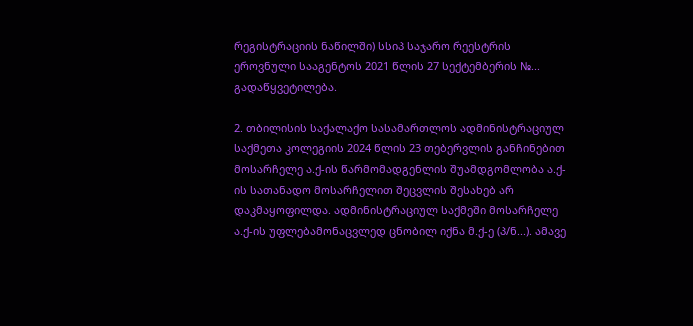რეგისტრაციის ნაწილში) სსიპ საჯარო რეესტრის ეროვნული სააგენტოს 2021 წლის 27 სექტემბერის №... გადაწყვეტილება.

2. თბილისის საქალაქო სასამართლოს ადმინისტრაციულ საქმეთა კოლეგიის 2024 წლის 23 თებერვლის განჩინებით მოსარჩელე ა.ქ-ის წარმომადგენლის შუამდგომლობა ა.ქ-ის სათანადო მოსარჩელით შეცვლის შესახებ არ დაკმაყოფილდა. ადმინისტრაციულ საქმეში მოსარჩელე ა.ქ-ის უფლებამონაცვლედ ცნობილ იქნა მ.ქ-ე (პ/ნ...). ამავე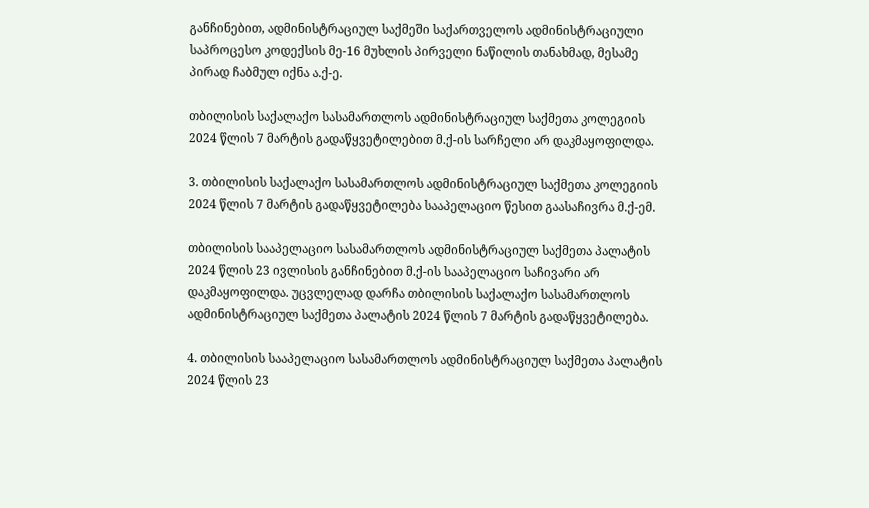განჩინებით, ადმინისტრაციულ საქმეში საქართველოს ადმინისტრაციული საპროცესო კოდექსის მე-16 მუხლის პირველი ნაწილის თანახმად, მესამე პირად ჩაბმულ იქნა ა.ქ-ე.

თბილისის საქალაქო სასამართლოს ადმინისტრაციულ საქმეთა კოლეგიის 2024 წლის 7 მარტის გადაწყვეტილებით მ.ქ-ის სარჩელი არ დაკმაყოფილდა.

3. თბილისის საქალაქო სასამართლოს ადმინისტრაციულ საქმეთა კოლეგიის 2024 წლის 7 მარტის გადაწყვეტილება სააპელაციო წესით გაასაჩივრა მ.ქ-ემ.

თბილისის სააპელაციო სასამართლოს ადმინისტრაციულ საქმეთა პალატის 2024 წლის 23 ივლისის განჩინებით მ.ქ-ის სააპელაციო საჩივარი არ დაკმაყოფილდა. უცვლელად დარჩა თბილისის საქალაქო სასამართლოს ადმინისტრაციულ საქმეთა პალატის 2024 წლის 7 მარტის გადაწყვეტილება.

4. თბილისის სააპელაციო სასამართლოს ადმინისტრაციულ საქმეთა პალატის 2024 წლის 23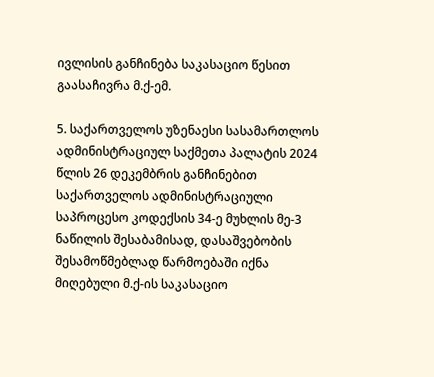ივლისის განჩინება საკასაციო წესით გაასაჩივრა მ.ქ-ემ.

5. საქართველოს უზენაესი სასამართლოს ადმინისტრაციულ საქმეთა პალატის 2024 წლის 26 დეკემბრის განჩინებით საქართველოს ადმინისტრაციული საპროცესო კოდექსის 34-ე მუხლის მე-3 ნაწილის შესაბამისად, დასაშვებობის შესამოწმებლად წარმოებაში იქნა მიღებული მ.ქ-ის საკასაციო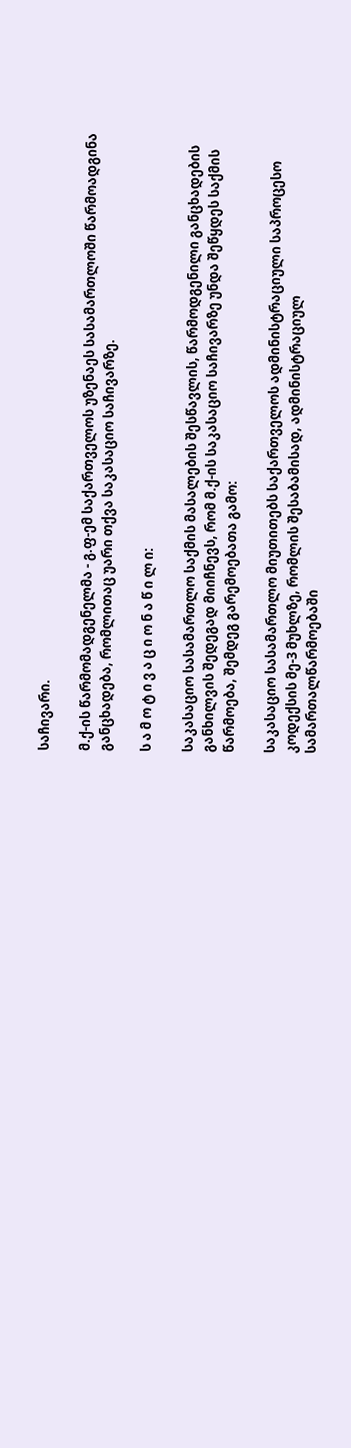საჩივარი.

მ.ქ-ის წარმომადგენელმა - გ.ფ-ემ საქართველოს უზენაეს სასამართლოში წარმოადგინა განცხადება, რომლითაც უარი თქვა საკასაციო საჩივარზე.

ს ა მ ო ტ ი ვ ა ც ი ო ნ ა წ ი ლ ი:

საკასაციო სასამართლო საქმის მასალების შესწავლის, წარმოდგენილი განცხადების განხილვის შედეგად მიიჩნევს, რომ მ.ქ-ის საკასაციო საჩივარზე უნდა შეწყდეს საქმის წარმოება, შემდეგ გარემოებათა გამო:

საკასაციო სასამართლო მიუთითებს საქართველოს ადმინისტრაციული საპროცესო კოდექსის მე-3 მუხლზე, რომლის შესაბამისად, ადმინისტრაციულ სამართალწარმოებაში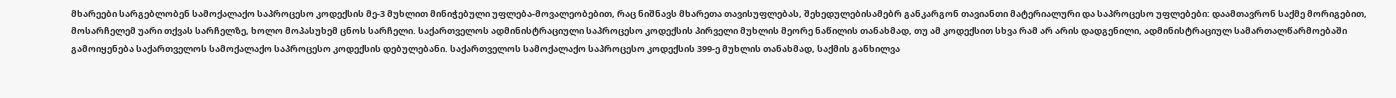მხარეები სარგებლობენ სამოქალაქო საპროცესო კოდექსის მე-3 მუხლით მინიჭებული უფლება-მოვალეობებით, რაც ნიშნავს მხარეთა თავისუფლებას, შეხედულებისამებრ განკარგონ თავიანთი მატერიალური და საპროცესო უფლებები: დაამთავრონ საქმე მორიგებით, მოსარჩელემ უარი თქვას სარჩელზე, ხოლო მოპასუხემ ცნოს სარჩელი. საქართველოს ადმინისტრაციული საპროცესო კოდექსის პირველი მუხლის მეორე ნაწილის თანახმად, თუ ამ კოდექსით სხვა რამ არ არის დადგენილი, ადმინისტრაციულ სამართალწარმოებაში გამოიყენება საქართველოს სამოქალაქო საპროცესო კოდექსის დებულებანი. საქართველოს სამოქალაქო საპროცესო კოდექსის 399-ე მუხლის თანახმად, საქმის განხილვა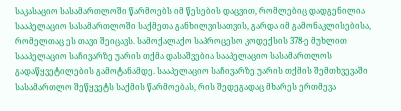საკასაციო სასამართლოში წარმოებს იმ წესების დაცვით, რომლებიც დადგენილია სააპელაციო სასამართლოში საქმეთა განხილვისათვის, გარდა იმ გამონაკლისებისა, რომელთაც ეს თავი შეიცავს. სამოქალაქო საპროცესო კოდექსის 378-ე მუხლით სააპელაციო საჩივარზე უარის თქმა დასაშვებია სააპელაციო სასამართლოს გადაწყვეტილების გამოტანამდე. სააპელაციო საჩივარზე უარის თქმის შემთხვევაში სასამართლო შეწყვეტს საქმის წარმოებას, რის შედეგადაც მხარეს ერთმევა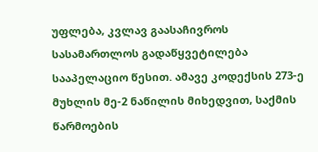უფლება, კვლავ გაასაჩივროს სასამართლოს გადაწყვეტილება სააპელაციო წესით. ამავე კოდექსის 273-ე მუხლის მე-2 ნაწილის მიხედვით, საქმის წარმოების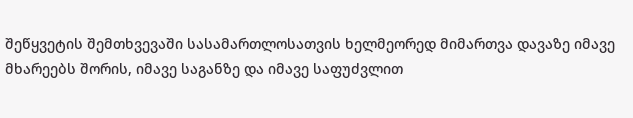შეწყვეტის შემთხვევაში სასამართლოსათვის ხელმეორედ მიმართვა დავაზე იმავე მხარეებს შორის, იმავე საგანზე და იმავე საფუძვლით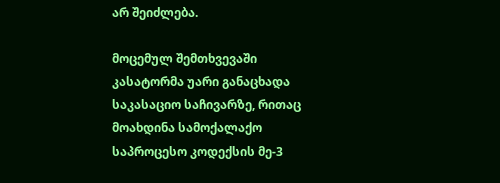არ შეიძლება.

მოცემულ შემთხვევაში კასატორმა უარი განაცხადა საკასაციო საჩივარზე, რითაც მოახდინა სამოქალაქო საპროცესო კოდექსის მე-3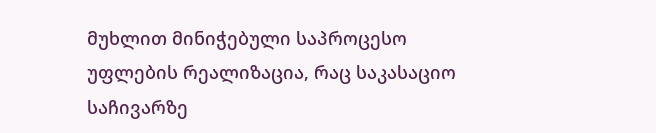მუხლით მინიჭებული საპროცესო უფლების რეალიზაცია, რაც საკასაციო საჩივარზე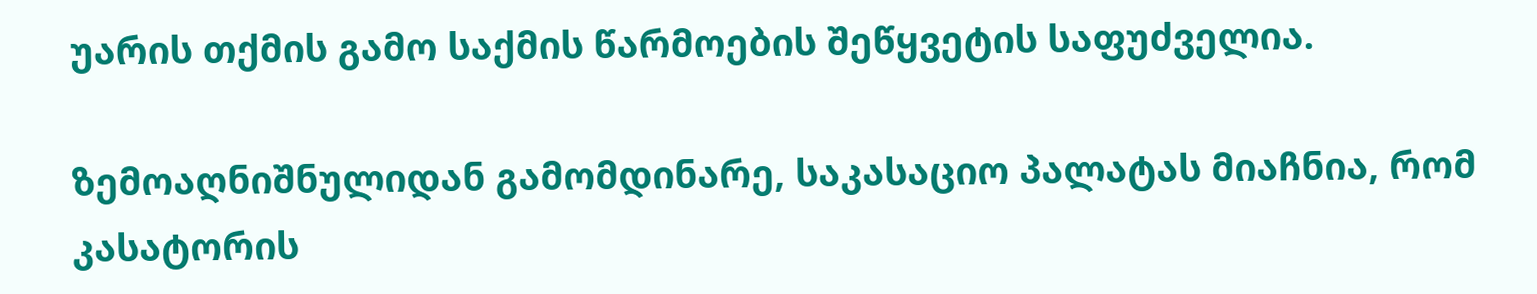უარის თქმის გამო საქმის წარმოების შეწყვეტის საფუძველია.

ზემოაღნიშნულიდან გამომდინარე, საკასაციო პალატას მიაჩნია, რომ კასატორის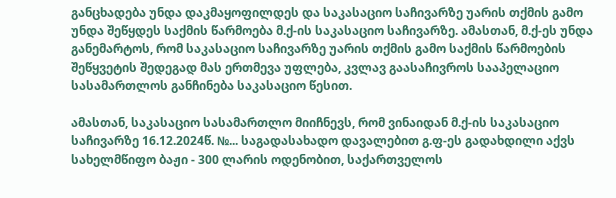განცხადება უნდა დაკმაყოფილდეს და საკასაციო საჩივარზე უარის თქმის გამო უნდა შეწყდეს საქმის წარმოება მ.ქ-ის საკასაციო საჩივარზე. ამასთან, მ.ქ-ეს უნდა განემარტოს, რომ საკასაციო საჩივარზე უარის თქმის გამო საქმის წარმოების შეწყვეტის შედეგად მას ერთმევა უფლება, კვლავ გაასაჩივროს სააპელაციო სასამართლოს განჩინება საკასაციო წესით.

ამასთან, საკასაციო სასამართლო მიიჩნევს, რომ ვინაიდან მ.ქ-ის საკასაციო საჩივარზე 16.12.2024წ. №... საგადასახადო დავალებით გ.ფ-ეს გადახდილი აქვს სახელმწიფო ბაჟი - 300 ლარის ოდენობით, საქართველოს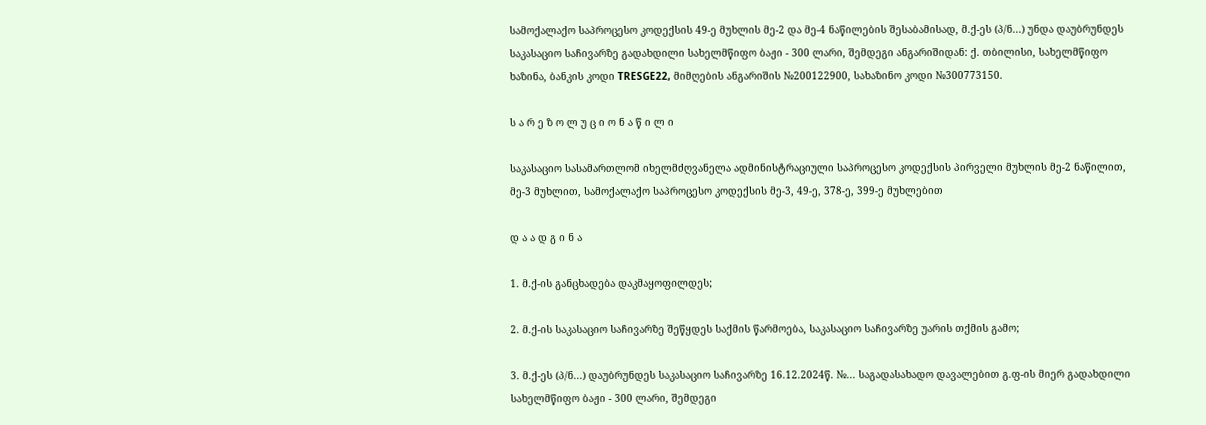სამოქალაქო საპროცესო კოდექსის 49-ე მუხლის მე-2 და მე-4 ნაწილების შესაბამისად, მ.ქ-ეს (პ/ნ...) უნდა დაუბრუნდეს საკასაციო საჩივარზე გადახდილი სახელმწიფო ბაჟი - 300 ლარი, შემდეგი ანგარიშიდან: ქ. თბილისი, სახელმწიფო ხაზინა, ბანკის კოდი TRESGE22, მიმღების ანგარიშის №200122900, სახაზინო კოდი №300773150.

ს ა რ ე ზ ო ლ უ ც ი ო ნ ა წ ი ლ ი

საკასაციო სასამართლომ იხელმძღვანელა ადმინისტრაციული საპროცესო კოდექსის პირველი მუხლის მე-2 ნაწილით, მე-3 მუხლით, სამოქალაქო საპროცესო კოდექსის მე-3, 49-ე, 378-ე, 399-ე მუხლებით

დ ა ა დ გ ი ნ ა

1. მ.ქ-ის განცხადება დაკმაყოფილდეს;

2. მ.ქ-ის საკასაციო საჩივარზე შეწყდეს საქმის წარმოება, საკასაციო საჩივარზე უარის თქმის გამო;

3. მ.ქ-ეს (პ/ნ...) დაუბრუნდეს საკასაციო საჩივარზე 16.12.2024წ. №... საგადასახადო დავალებით გ.ფ-ის მიერ გადახდილი სახელმწიფო ბაჟი - 300 ლარი, შემდეგი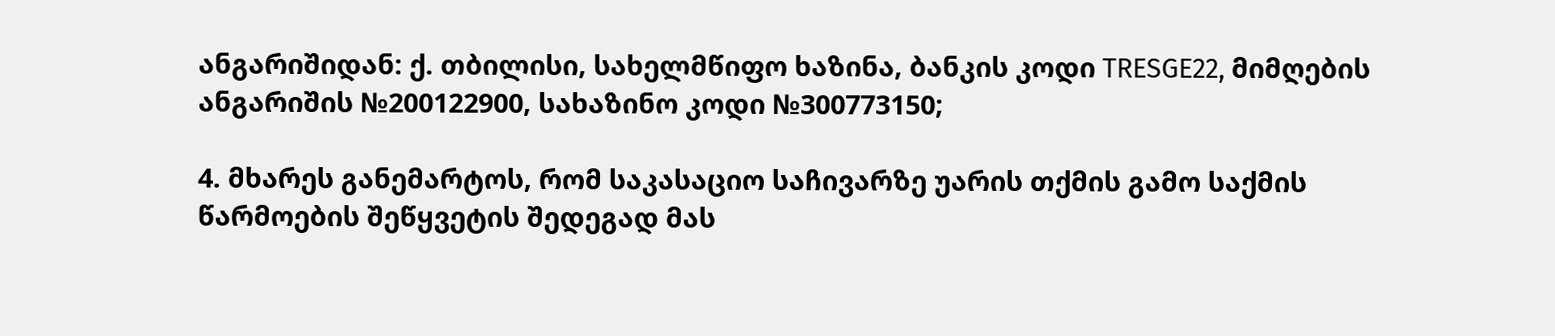ანგარიშიდან: ქ. თბილისი, სახელმწიფო ხაზინა, ბანკის კოდი TRESGE22, მიმღების ანგარიშის №200122900, სახაზინო კოდი №300773150;

4. მხარეს განემარტოს, რომ საკასაციო საჩივარზე უარის თქმის გამო საქმის წარმოების შეწყვეტის შედეგად მას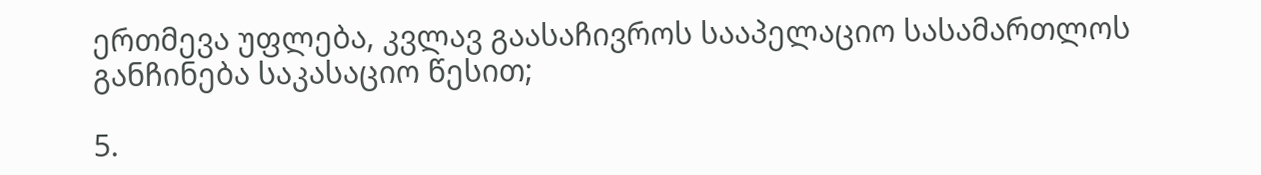ერთმევა უფლება, კვლავ გაასაჩივროს სააპელაციო სასამართლოს განჩინება საკასაციო წესით;

5.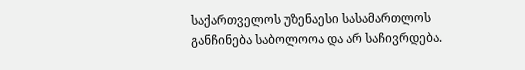საქართველოს უზენაესი სასამართლოს განჩინება საბოლოოა და არ საჩივრდება.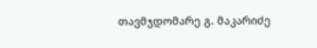თავმჯდომარე გ. მაკარიძე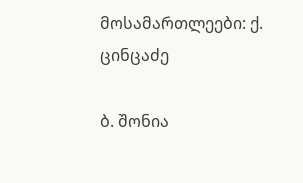მოსამართლეები: ქ. ცინცაძე

ბ. შონია